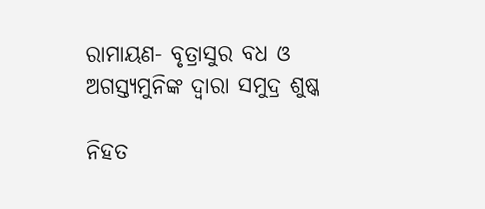ରାମାୟଣ- ବୃତ୍ରାସୁର ବଧ ଓ ଅଗସ୍ତ୍ଯମୁନିଙ୍କ ଦ୍ବାରା ସମୁଦ୍ର ଶୁଷ୍କ

ନିହତ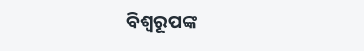ବିଶ୍ବରୂପଙ୍କ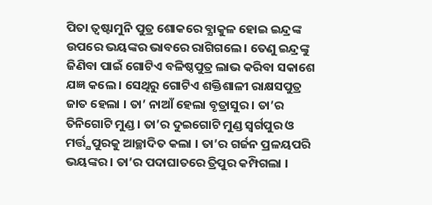ପିତା ତ୍ବଷ୍ଟାମୁନି ପୁତ୍ର ଶୋକରେ ବ୍ଯାକୁଳ ହୋଇ ଇନ୍ଦ୍ରଙ୍କ ଉପରେ ଭୟଙ୍କର ଭାବରେ ରାଗିଗଲେ । ତେଣୁ ଇନ୍ଦ୍ରଙ୍କୁ ଜିଣିବା ପାଇଁ ଗୋଟିଏ ବଳିଷ୍ଠପୁତ୍ର ଲାଭ କରିବା ସକାଶେ ଯଜ୍ଞ କଲେ । ସେଥିରୁ ଗୋଟିଏ ଶକ୍ତିଶାଳୀ ରାକ୍ଷସପୁତ୍ର ଜାତ ହେଲା । ତା’ ନାଆଁ ହେଲା ବୃତ୍ରାସୁର । ତା’ର ତିନିଗୋଟି ମୁଣ୍ଡ । ତା’ର ଦୁଇଗୋଟି ମୁଣ୍ଡ ସ୍ବର୍ଗପୁର ଓ ମର୍ତ୍ତ୍ଯପୁରକୁ ଆଚ୍ଛାଦିତ କଲା । ତା’ର ଗର୍ଜନ ପ୍ରଳୟପରି ଭୟଙ୍କର । ତା’ର ପଦାଘାତରେ ତ୍ରିପୁର କମ୍ପିଗଲା ।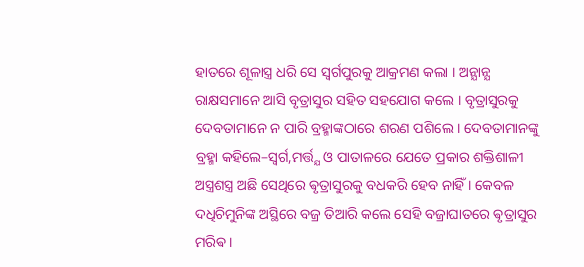ହାତରେ ଶୂଳାସ୍ତ୍ର ଧରି ସେ ସ୍ବର୍ଗପୁରକୁ ଆକ୍ରମଣ କଲା । ଅନ୍ଯାନ୍ଯ ରାକ୍ଷସମାନେ ଆସି ବୃତ୍ରାସୁର ସହିତ ସହଯୋଗ କଲେ । ବୃତ୍ରାସୁରକୁ ଦେବତାମାନେ ନ ପାରି ବ୍ରହ୍ମାଙ୍କଠାରେ ଶରଣ ପଶିଲେ । ଦେବତାମାନଙ୍କୁ ବ୍ରହ୍ମା କହିଲେ–ସ୍ବର୍ଗ,ମର୍ତ୍ତ୍ଯ ଓ ପାତାଳରେ ଯେତେ ପ୍ରକାର ଶକ୍ତିଶାଳୀ ଅସ୍ତ୍ରଶସ୍ତ୍ର ଅଛି ସେଥିରେ ଵୃତ୍ରାସୁରକୁ ବଧକରି ହେବ ନାହିଁ । କେବଳ ଦଧିଚିମୁନିଙ୍କ ଅସ୍ଥିରେ ବଜ୍ର ତିଆରି କଲେ ସେହି ବଜ୍ରାଘାତରେ ଵୃତ୍ରାସୁର ମରିଵ ।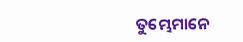ତୁମ୍ଭେମାନେ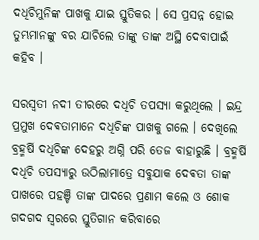ଦଧିଚିମୁନିଙ୍କ ପାଖକୁ ଯାଇ ସ୍ତୁତିକର । ସେ ପ୍ରସନ୍ନ ହୋଇ ତୁମ୍ଭମାନଙ୍କୁ ବର ଯାଚିଲେ ତାଙ୍କୁ ତାଙ୍କ ଅସ୍ଥି ଦେବାପାଇଁ କହିବ ।

ସରସ୍ବତୀ ନଦୀ ତୀରରେ ଦଧିଚି ତପସ୍ଯା କରୁଥିଲେ । ଇନ୍ଦ୍ର ପ୍ରମୁଖ ଦେଵତାମାନେ ଦଧିଚିଙ୍କ ପାଖକୁ ଗଲେ । ଦେଖିଲେ ବ୍ରହ୍ମର୍ଷି ଦଧିଚିଙ୍କ ଦେହରୁ ଅଗ୍ନି ପରି ତେଜ ବାହାରୁଛି । ବ୍ରହ୍ମର୍ଷି ଦଧିଚି ତପସ୍ଯାରୁ ଉଠିଲାମାତ୍ରେ ସବୁଯାକ ଦେଵତା ତାଙ୍କ ପାଖରେ ପହଞ୍ଚି ତାଙ୍କ ପାଦରେ ପ୍ରଣାମ କଲେ ଓ ଶୋକ ଗଦଗଦ ସ୍ବରରେ ସ୍ତୁତିଗାନ କରିବାରେ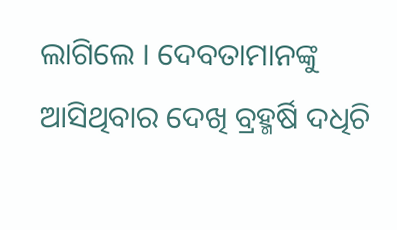ଲାଗିଲେ । ଦେବତାମାନଙ୍କୁ ଆସିଥିବାର ଦେଖି ବ୍ରହ୍ମର୍ଷି ଦଧିଚି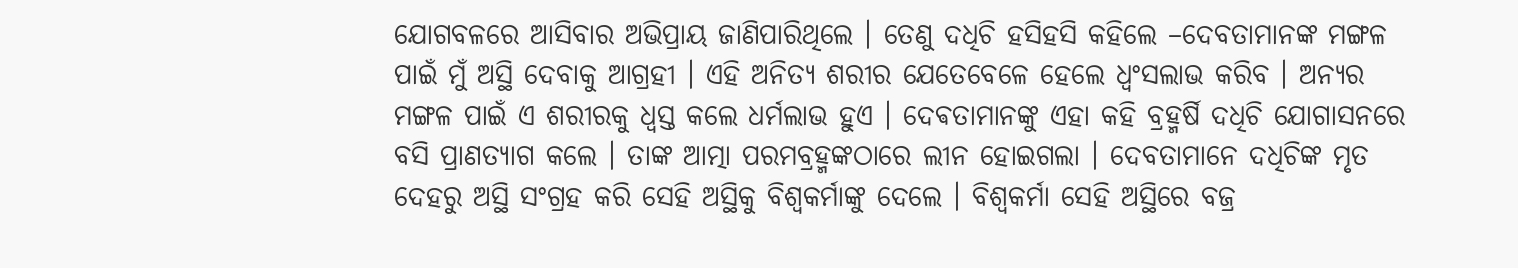ଯୋଗବଳରେ ଆସିବାର ଅଭିପ୍ରାୟ ଜାଣିପାରିଥିଲେ । ତେଣୁ ଦଧିଚି ହସିହସି କହିଲେ –ଦେବତାମାନଙ୍କ ମଙ୍ଗଳ ପାଇଁ ମୁଁ ଅସ୍ଥି ଦେବାକୁ ଆଗ୍ରହୀ । ଏହି ଅନିତ୍ଯ ଶରୀର ଯେତେବେଳେ ହେଲେ ଧ୍ଵଂସଲାଭ କରିବ । ଅନ୍ଯର ମଙ୍ଗଳ ପାଇଁ ଏ ଶରୀରକୁ ଧ୍ବସ୍ତ କଲେ ଧର୍ମଲାଭ ହୁଏ । ଦେଵତାମାନଙ୍କୁ ଏହା କହି ବ୍ରହ୍ମର୍ଷି ଦଧିଚି ଯୋଗାସନରେ ବସି ପ୍ରାଣତ୍ଯାଗ କଲେ । ତାଙ୍କ ଆତ୍ମା ପରମବ୍ରହ୍ମଙ୍କଠାରେ ଲୀନ ହୋଇଗଲା । ଦେବତାମାନେ ଦଧିଚିଙ୍କ ମୃତ ଦେହରୁ ଅସ୍ଥି ସଂଗ୍ରହ କରି ସେହି ଅସ୍ଥିକୁ ବିଶ୍ବକର୍ମାଙ୍କୁ ଦେଲେ । ବିଶ୍ବକର୍ମା ସେହି ଅସ୍ଥିରେ ବଜ୍ର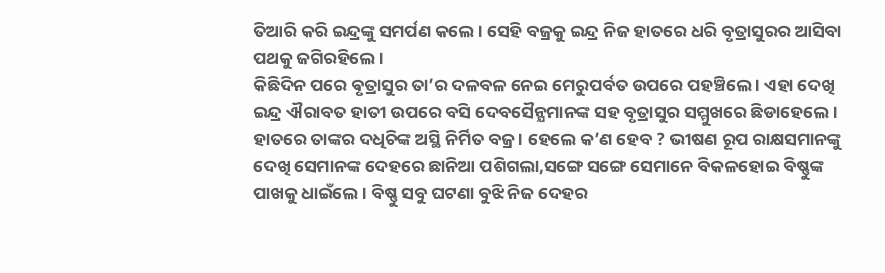ତିଆରି କରି ଇନ୍ଦ୍ରଙ୍କୁ ସମର୍ପଣ କଲେ । ସେହି ବଜ୍ରକୁ ଇନ୍ଦ୍ର ନିଜ ହାତରେ ଧରି ବୃତ୍ରାସୁରର ଆସିବା ପଥକୁ ଜଗିରହିଲେ ।
କିଛିଦିନ ପରେ ଵୃତ୍ରାସୁର ତା’ର ଦଳବଳ ନେଇ ମେରୁପର୍ବତ ଉପରେ ପହଞ୍ଚିଲେ । ଏହା ଦେଖି ଇନ୍ଦ୍ର ଐରାବତ ହାତୀ ଉପରେ ବସି ଦେବସୈନ୍ଯମାନଙ୍କ ସହ ବୃତ୍ରାସୁର ସମ୍ମୁଖରେ ଛିଡାହେଲେ । ହାତରେ ତାଙ୍କର ଦଧିଚିଙ୍କ ଅସ୍ଥି ନିର୍ମିତ ବଜ୍ର । ହେଲେ କ’ଣ ହେବ ? ଭୀଷଣ ରୂପ ରାକ୍ଷସମାନଙ୍କୁ ଦେଖି ସେମାନଙ୍କ ଦେହରେ ଛାନିଆ ପଶିଗଲା,ସଙ୍ଗେ ସଙ୍ଗେ ସେମାନେ ବିକଳହୋଇ ବିଷ୍ଣୁଙ୍କ ପାଖକୁ ଧାଇଁଲେ । ବିଷ୍ଣୁ ସବୁ ଘଟଣା ବୁଝି ନିଜ ଦେହର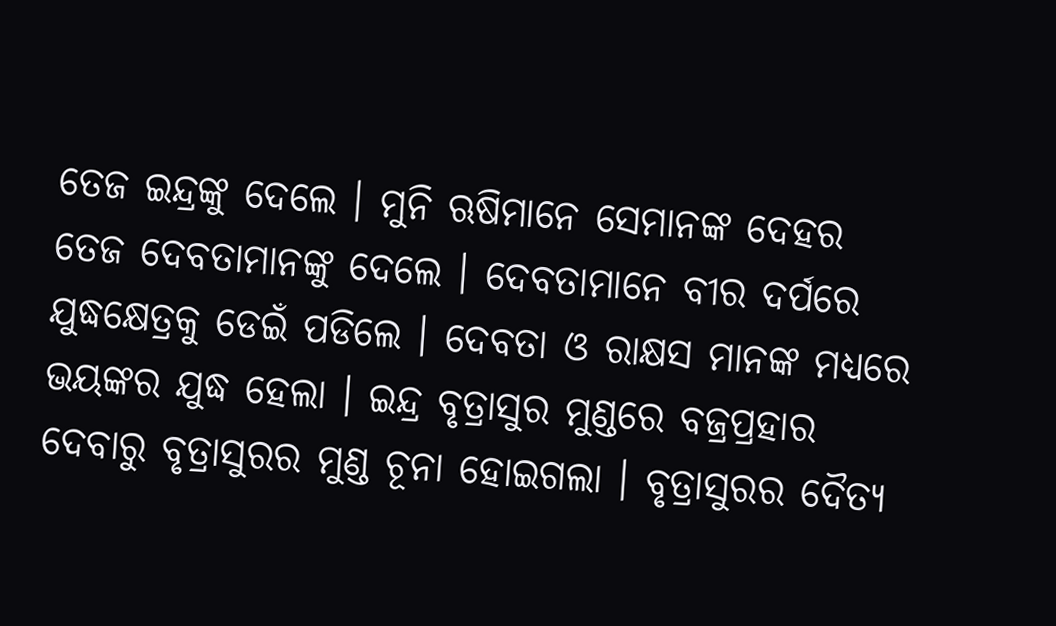ତେଜ ଇନ୍ଦ୍ରଙ୍କୁ ଦେଲେ । ମୁନି ଋଷିମାନେ ସେମାନଙ୍କ ଦେହର ତେଜ ଦେବତାମାନଙ୍କୁ ଦେଲେ । ଦେବତାମାନେ ବୀର ଦର୍ପରେ ଯୁଦ୍ଧକ୍ଷେତ୍ରକୁ ଡେଇଁ ପଡିଲେ । ଦେବତା ଓ ରାକ୍ଷସ ମାନଙ୍କ ମଧ୍ଯରେ ଭୟଙ୍କର ଯୁଦ୍ଧ ହେଲା । ଇନ୍ଦ୍ର ବୃତ୍ରାସୁର ମୁଣ୍ଡରେ ବଜ୍ରପ୍ରହାର ଦେବାରୁ ବୃତ୍ରାସୁରର ମୁଣ୍ଡ ଚୂନା ହୋଇଗଲା । ବୃତ୍ରାସୁରର ଦୈତ୍ଯ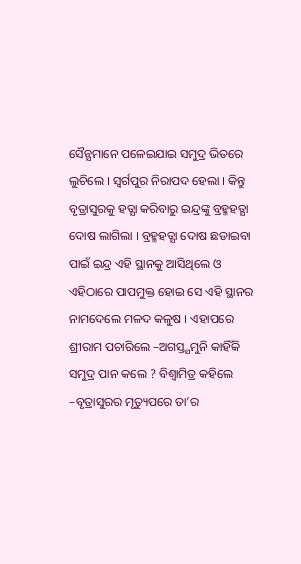ସୈନ୍ଯମାନେ ପଳେଇଯାଇ ସମୁଦ୍ର ଭିତରେ ଲୁଚିଲେ । ସ୍ବର୍ଗପୁର ନିରାପଦ ହେଲା । କିନ୍ତୁ ବୃତ୍ରାସୁରକୁ ହତ୍ଯା କରିବାରୁ ଇନ୍ଦ୍ରଙ୍କୁ ବ୍ରହ୍ମହତ୍ଯା ଦୋଷ ଲାଗିଲା । ବ୍ରହ୍ମହତ୍ଯା ଦୋଷ ଛଡାଇବା ପାଇଁ ଇନ୍ଦ୍ର ଏହି ସ୍ଥାନକୁ ଆସିଥିଲେ ଓ ଏହିଠାରେ ପାପମୁକ୍ତ ହୋଇ ସେ ଏହି ସ୍ଥାନର ନାମଦେଲେ ମଳଦ କଳୁଷ । ଏହାପରେ ଶ୍ରୀରାମ ପଚାରିଲେ –ଅଗସ୍ତ୍ଯମୁନି କାହିଁକି ସମୁଦ୍ର ପାନ କଲେ ? ବିଶ୍ବାମିତ୍ର କହିଲେ –ବୃତ୍ରାସୁରର ମୃତ୍ୟୁପରେ ତା’ର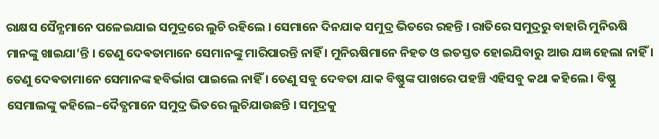ରାକ୍ଷସ ସୈନ୍ଯମାନେ ପଳେଇଯାଇ ସମୁଦ୍ରରେ ଲୁଚି ରହିଲେ । ସେମାନେ ଦିନଯାକ ସମୁଦ୍ର ଭିତରେ ରହନ୍ତି । ରାତିରେ ସମୁଦ୍ରରୁ ବାହାରି ମୁନିଋଷି ମାନଙ୍କୁ ଖାଇଯା’ନ୍ତି । ତେଣୁ ଦେଵତାମାନେ ସେମାନଙ୍କୁ ମାରିପାରନ୍ତି ନାହିଁ । ମୁନିଋଷିମାନେ ନିହତ ଓ ଇତସ୍ତତ ହୋଇଯିବାରୁ ଆଉ ଯଜ୍ଞ ହେଲା ନାହିଁ । ତେଣୁ ଦେଵତାମାନେ ସେମାନଙ୍କ ହବିର୍ଭାଗ ପାଇଲେ ନାହିଁ । ତେଣୁ ସବୁ ଦେବତା ଯାକ ବିଷ୍ଣୁଙ୍କ ପାଖରେ ପହଞ୍ଚି ଏହିସବୁ କଥା କହିଲେ । ବିଷ୍ଣୁ ସେମାଲଙ୍କୁ କହିଲେ–ଦୈତ୍ଯମାନେ ସମୁଦ୍ର ଭିତରେ ଲୁଚିଯାଉଛନ୍ତି । ସମୁଦ୍ରକୁ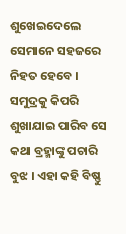ଶୁଖେଇଦେଲେ ସେମାନେ ସହଜରେ ନିହତ ହେବେ । ସମୁଦ୍ରକୁ କିପରି ଶୁଖାଯାଇ ପାରିବ ସେ କଥା ବ୍ରହ୍ମାଙ୍କୁ ପଚାରି ବୁଝ । ଏହା କହି ବିଷ୍ଣୁ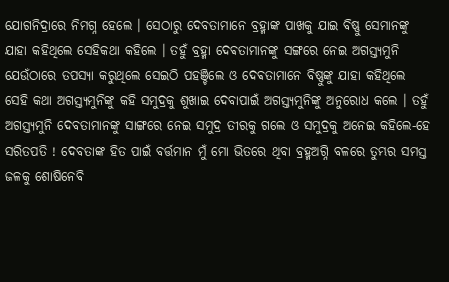ଯୋଗନିଦ୍ରାରେ ନିମଗ୍ନ ହେଲେ । ସେଠାରୁ ଦେବତାମାନେ ବ୍ରହ୍ମାଙ୍କ ପାଖକୁ ଯାଇ ବିଷ୍ଣୁ ସେମାନଙ୍କୁ ଯାହା କହିଥିଲେ ସେହିକଥା କହିଲେ । ତହୁଁ ବ୍ରହ୍ମା ଦେଵତାମାନଙ୍କୁ ସଙ୍ଗରେ ନେଇ ଅଗସ୍ତ୍ଯମୁନି ଯେଉଁଠାରେ ତପସ୍ଯା କରୁଥିଲେ ସେଇଠି ପହଞ୍ଚିଲେ ଓ ଦେଵତାମାନେ ବିଷ୍ଣୁଙ୍କୁ ଯାହା କହିଥିଲେ ସେହି କଥା ଅଗସ୍ତ୍ଯମୁନିଙ୍କୁ କହି ସମୁଦ୍ରକୁ ଶୁଖାଇ ଦେବାପାଇଁ ଅଗସ୍ତ୍ଯମୁନିଙ୍କୁ ଅନୁରୋଧ କଲେ । ତହୁଁ ଅଗସ୍ତ୍ଯମୁନି ଦେବତାମାନଙ୍କୁ ସାଙ୍ଗରେ ନେଇ ସମୁଦ୍ର ତୀରକୁ ଗଲେ ଓ ସମୁଦ୍ରକୁ ଅନେଇ କହିଲେ-ହେ ସରିତପତି ! ଦେବତାଙ୍କ ହିତ ପାଇଁ ବର୍ତ୍ତମାନ ମୁଁ ମୋ ଭିତରେ ଥିବା ବ୍ରହ୍ମଅଗ୍ନି ବଳରେ ତୁମ୍ଭର ସମସ୍ତ ଜଳକୁ ଶୋଷିନେବି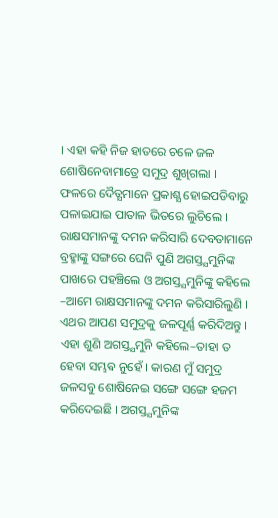। ଏହା କହି ନିଜ ହାତରେ ଚଳେ ଜଳ ଶୋଷିନେବାମାତ୍ରେ ସମୁଦ୍ର ଶୁଖିଗଲା । ଫଳରେ ଦୈତ୍ଯମାନେ ପ୍ରକାଶ୍ଯ ହୋଇପଡିବାରୁ ପଳାଇଯାଇ ପାତାଳ ଭିତରେ ଲୁଚିଲେ । ରାକ୍ଷସମାନଙ୍କୁ ଦମନ କରିସାରି ଦେବତାମାନେ ବ୍ରହ୍ମାଙ୍କୁ ସଙ୍ଗରେ ଘେନି ପୁଣି ଅଗସ୍ତ୍ଯମୁନିଙ୍କ ପାଖରେ ପହଞ୍ଚିଲେ ଓ ଅଗସ୍ତ୍ଯମୁନିଙ୍କୁ କହିଲେ –ଆମେ ରାକ୍ଷସମାନଙ୍କୁ ଦମନ କରିସାରିଲୁଣି । ଏଥର ଆପଣ ସମୁଦ୍ରକୁ ଜଳପୂର୍ଣ୍ଣ କରିଦିଅନ୍ତୁ ।
ଏହା ଶୁଣି ଅଗସ୍ତ୍ଯମୁନି କହିଲେ–ତାହା ତ ହେବା ସମ୍ଭଵ ନୁହେଁ । କାରଣ ମୁଁ ସମୁଦ୍ର ଜଳସବୁ ଶୋଷିନେଇ ସଙ୍ଗେ ସଙ୍ଗେ ହଜମ କରିଦେଇଛି । ଅଗସ୍ତ୍ଯମୁନିଙ୍କ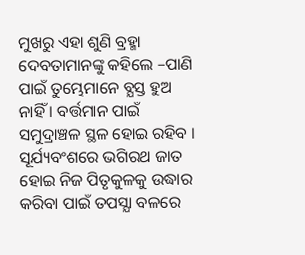ମୁଖରୁ ଏହା ଶୁଣି ବ୍ରହ୍ମା ଦେବତାମାନଙ୍କୁ କହିଲେ –ପାଣି ପାଇଁ ତୁମ୍ଭେମାନେ ବ୍ଯସ୍ତ ହୁଅ ନାହିଁ । ବର୍ତ୍ତମାନ ପାଇଁ ସମୁଦ୍ରାଞ୍ଚଳ ସ୍ଥଳ ହୋଇ ରହିବ । ସୂର୍ଯ୍ୟବଂଶରେ ଭଗିରଥ ଜାତ ହୋଇ ନିଜ ପିତୃକୁଳକୁ ଉଦ୍ଧାର କରିବା ପାଇଁ ତପସ୍ଯା ବଳରେ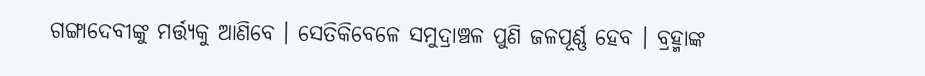ଗଙ୍ଗାଦେବୀଙ୍କୁ ମର୍ତ୍ତ୍ଯକୁ ଆଣିବେ । ସେତିକିବେଳେ ସମୁଦ୍ରାଞ୍ଚଳ ପୁଣି ଜଳପୂର୍ଣ୍ଣ ହେବ । ବ୍ରହ୍ମାଙ୍କ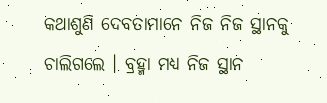କଥାଶୁଣି ଦେବତାମାନେ ନିଜ ନିଜ ସ୍ଥାନକୁ ଚାଲିଗଲେ । ବ୍ରହ୍ମା ମଧ୍ଯ ନିଜ ସ୍ଥାନ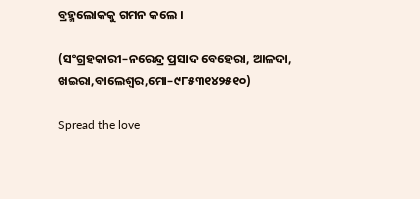ବ୍ରହ୍ମଲୋକକୁ ଗମନ କଲେ ।

(ସଂଗ୍ରହକାରୀ–ନରେନ୍ଦ୍ର ପ୍ରସାଦ ବେହେରା, ଆଳଦା, ଖଇରା,ବାଲେଶ୍ବର,ମୋ–୯୮୫୩୧୪୨୫୧୦)

Spread the love